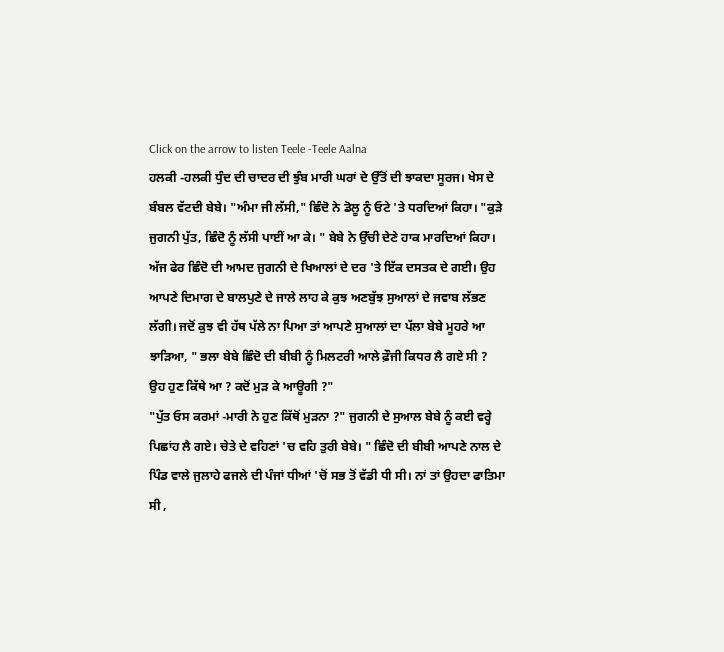Click on the arrow to listen Teele -Teele Aalna
ਹਲਕੀ -ਹਲਕੀ ਧੁੰਦ ਦੀ ਚਾਦਰ ਦੀ ਝੁੰਬ ਮਾਰੀ ਘਰਾਂ ਦੇ ਉੱਤੋਂ ਦੀ ਝਾਕਦਾ ਸੂਰਜ। ਖੇਸ ਦੇ ਬੰਬਲ ਵੱਟਦੀ ਬੇਬੇ। "ਅੰਮਾ ਜੀ ਲੱਸੀ," ਛਿੰਦੋ ਨੇ ਡੋਲੂ ਨੂੰ ਓਟੇ 'ਤੇ ਧਰਦਿਆਂ ਕਿਹਾ। "ਕੁੜੇ ਜੁਗਨੀ ਪੁੱਤ, ਛਿੰਦੋ ਨੂੰ ਲੱਸੀ ਪਾਈਂ ਆ ਕੇ। " ਬੇਬੇ ਨੇ ਉੱਚੀ ਦੇਣੇ ਹਾਕ ਮਾਰਦਿਆਂ ਕਿਹਾ। ਅੱਜ ਫੇਰ ਛਿੰਦੋ ਦੀ ਆਮਦ ਜੁਗਨੀ ਦੇ ਖਿਆਲਾਂ ਦੇ ਦਰ 'ਤੇ ਇੱਕ ਦਸਤਕ ਦੇ ਗਈ। ਉਹ ਆਪਣੇ ਦਿਮਾਗ ਦੇ ਬਾਲਪੁਣੇ ਦੇ ਜਾਲੇ ਲਾਹ ਕੇ ਕੁਝ ਅਣਬੁੱਝ ਸੁਆਲਾਂ ਦੇ ਜਵਾਬ ਲੱਭਣ ਲੱਗੀ। ਜਦੋਂ ਕੁਝ ਵੀ ਹੱਥ ਪੱਲੇ ਨਾ ਪਿਆ ਤਾਂ ਆਪਣੇ ਸੁਆਲਾਂ ਦਾ ਪੱਲਾ ਬੇਬੇ ਮੂਹਰੇ ਆ ਝਾੜਿਆ, " ਭਲਾ ਬੇਬੇ ਛਿੰਦੋ ਦੀ ਬੀਬੀ ਨੂੰ ਮਿਲਟਰੀ ਆਲੇ ਫ਼ੌਜੀ ਕਿਧਰ ਲੈ ਗਏ ਸੀ ? ਉਹ ਹੁਣ ਕਿੱਥੇ ਆ ? ਕਦੋਂ ਮੁੜ ਕੇ ਆਊਗੀ ?"
"ਪੁੱਤ ਓਸ ਕਰਮਾਂ -ਮਾਰੀ ਨੇ ਹੁਣ ਕਿੱਥੋਂ ਮੁੜਨਾ ?" ਜੁਗਨੀ ਦੇ ਸੁਆਲ ਬੇਬੇ ਨੂੰ ਕਈ ਵਰ੍ਹੇ ਪਿਛਾਂਹ ਲੈ ਗਏ। ਚੇਤੇ ਦੇ ਵਹਿਣਾਂ 'ਚ ਵਹਿ ਤੁਰੀ ਬੇਬੇ। " ਛਿੰਦੋ ਦੀ ਬੀਬੀ ਆਪਣੇ ਨਾਲ ਦੇ ਪਿੰਡ ਵਾਲੇ ਜੁਲਾਹੇ ਫਜਲੇ ਦੀ ਪੰਜਾਂ ਧੀਆਂ 'ਚੋਂ ਸਭ ਤੋਂ ਵੱਡੀ ਧੀ ਸੀ। ਨਾਂ ਤਾਂ ਉਹਦਾ ਫਾਤਿਮਾ ਸੀ ,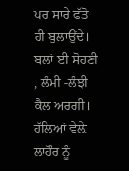ਪਰ ਸਾਰੇ ਫੱਤੋ ਹੀ ਬੁਲਾਉਂਦੇ। ਬਲਾਂ ਈ ਸੋਹਣੀ , ਲੰਮੀ -ਲੰਝੀ ਕੈਲ ਅਰਗੀ। ਹੱਲਿਆਂ ਵੇਲ਼ੇ ਲਾਹੌਰ ਨੂੰ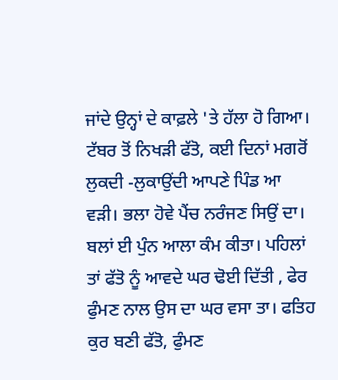ਜਾਂਦੇ ਉਨ੍ਹਾਂ ਦੇ ਕਾਫ਼ਲੇ 'ਤੇ ਹੱਲਾ ਹੋ ਗਿਆ। ਟੱਬਰ ਤੋਂ ਨਿਖੜੀ ਫੱਤੋ, ਕਈ ਦਿਨਾਂ ਮਗਰੋਂ ਲੁਕਦੀ -ਲੁਕਾਉਂਦੀ ਆਪਣੇ ਪਿੰਡ ਆ ਵੜੀ। ਭਲਾ ਹੋਵੇ ਪੈਂਚ ਨਰੰਜਣ ਸਿਉਂ ਦਾ। ਬਲਾਂ ਈ ਪੁੰਨ ਆਲਾ ਕੰਮ ਕੀਤਾ। ਪਹਿਲਾਂ ਤਾਂ ਫੱਤੋ ਨੂੰ ਆਵਦੇ ਘਰ ਢੋਈ ਦਿੱਤੀ , ਫੇਰ ਫੁੰਮਣ ਨਾਲ ਉਸ ਦਾ ਘਰ ਵਸਾ ਤਾ। ਫਤਿਹ ਕੁਰ ਬਣੀ ਫੱਤੋ, ਫੁੰਮਣ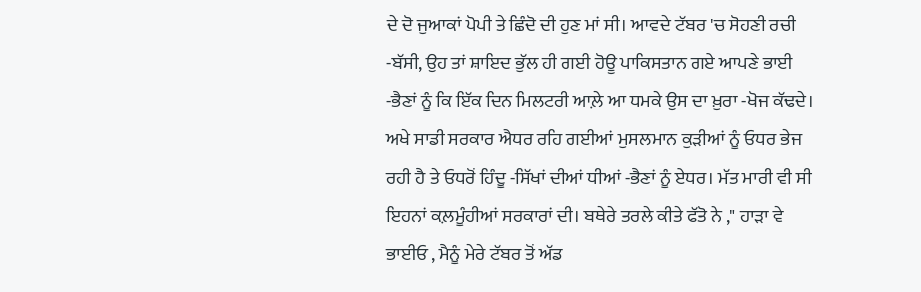ਦੇ ਦੋ ਜੁਆਕਾਂ ਪੋਪੀ ਤੇ ਛਿੰਦੋ ਦੀ ਹੁਣ ਮਾਂ ਸੀ। ਆਵਦੇ ਟੱਬਰ 'ਚ ਸੋਹਣੀ ਰਚੀ -ਬੱਸੀ, ਉਹ ਤਾਂ ਸ਼ਾਇਦ ਭੁੱਲ ਹੀ ਗਈ ਹੋਊ ਪਾਕਿਸਤਾਨ ਗਏ ਆਪਣੇ ਭਾਈ -ਭੈਣਾਂ ਨੂੰ ਕਿ ਇੱਕ ਦਿਨ ਮਿਲਟਰੀ ਆਲ਼ੇ ਆ ਧਮਕੇ ਉਸ ਦਾ ਖ਼ੁਰਾ -ਖੋਜ ਕੱਢਦੇ। ਅਖੇ ਸਾਡੀ ਸਰਕਾਰ ਐਧਰ ਰਹਿ ਗਈਆਂ ਮੁਸਲਮਾਨ ਕੁੜੀਆਂ ਨੂੰ ਓਧਰ ਭੇਜ ਰਹੀ ਹੈ ਤੇ ਓਧਰੋਂ ਹਿੰਦੂ -ਸਿੱਖਾਂ ਦੀਆਂ ਧੀਆਂ -ਭੈਣਾਂ ਨੂੰ ਏਧਰ। ਮੱਤ ਮਾਰੀ ਵੀ ਸੀ ਇਹਨਾਂ ਕਲ਼ਮੂੰਹੀਆਂ ਸਰਕਾਰਾਂ ਦੀ। ਬਥੇਰੇ ਤਰਲੇ ਕੀਤੇ ਫੱਤੋ ਨੇ ," ਹਾੜਾ ਵੇ ਭਾਈਓ , ਮੈਨੂੰ ਮੇਰੇ ਟੱਬਰ ਤੋਂ ਅੱਡ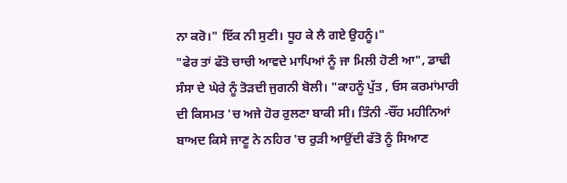ਨਾ ਕਰੋ।" ਇੱਕ ਨੀ ਸੁਣੀ। ਧੂਹ ਕੇ ਲੈ ਗਏ ਉਹਨੂੰ।"
"ਫੇਰ ਤਾਂ ਫੱਤੋ ਚਾਚੀ ਆਵਦੇ ਮਾਪਿਆਂ ਨੂੰ ਜਾ ਮਿਲੀ ਹੋਣੀ ਆ", ਡਾਢੀ ਸੰਸਾ ਦੇ ਘੇਰੇ ਨੂੰ ਤੋੜਦੀ ਜੁਗਨੀ ਬੋਲੀ। "ਕਾਹਨੂੰ ਪੁੱਤ , ਓਸ ਕਰਮਾਂਮਾਰੀ ਦੀ ਕਿਸਮਤ 'ਚ ਅਜੇ ਹੋਰ ਰੁਲਣਾ ਬਾਕੀ ਸੀ। ਤਿੰਨੀ -ਚੌਂਹ ਮਹੀਨਿਆਂ ਬਾਅਦ ਕਿਸੇ ਜਾਣੂ ਨੇ ਨਹਿਰ 'ਚ ਰੁੜੀ ਆਉਂਦੀ ਫੱਤੋ ਨੂੰ ਸਿਆਣ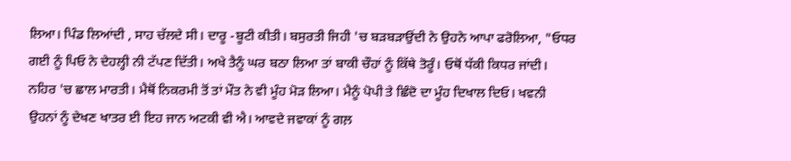ਲਿਆ। ਪਿੰਡ ਲਿਆਂਦੀ , ਸਾਹ ਚੱਲਦੇ ਸੀ। ਦਾਰੂ -ਬੂਟੀ ਕੀਤੀ। ਬਸੁਰਤੀ ਜਿਹੀ 'ਚ ਬੜਬੜਾਉਂਦੀ ਨੇ ਉਹਨੇ ਆਪਾ ਫਰੋਲਿਆ, "ਓਧਰ ਗਈ ਨੂੰ ਪਿਓ ਨੇ ਦੇਹਲ੍ਹੀ ਨੀ ਟੱਪਣ ਦਿੱਤੀ। ਅਖੇ ਤੈਨੂੰ ਘਰ ਬਠਾ ਲਿਆ ਤਾਂ ਬਾਕੀ ਚੌਹਾਂ ਨੂੰ ਕਿੱਥੇ ਤੋਰੂੰ। ਓਥੋਂ ਧੱਕੀ ਕਿਧਰ ਜਾਂਦੀ। ਨਹਿਰ 'ਚ ਛਾਲ ਮਾਰਤੀ। ਮੈਥੋਂ ਨਿਕਰਮੀ ਤੋਂ ਤਾਂ ਮੌਤ ਨੇ ਵੀ ਮੂੰਹ ਮੋੜ ਲਿਆ। ਮੈਨੂੰ ਪੋਪੀ ਤੇ ਛਿੰਦੋ ਦਾ ਮੂੰਹ ਦਿਖਾਲ ਦਿਓ। ਖਵਨੀ ਉਹਨਾਂ ਨੂੰ ਦੇਖਣ ਖਾਤਰ ਈ ਇਹ ਜਾਨ ਅਟਕੀ ਵੀ ਐ। ਆਵਦੇ ਜਵਾਕਾਂ ਨੂੰ ਗਲ਼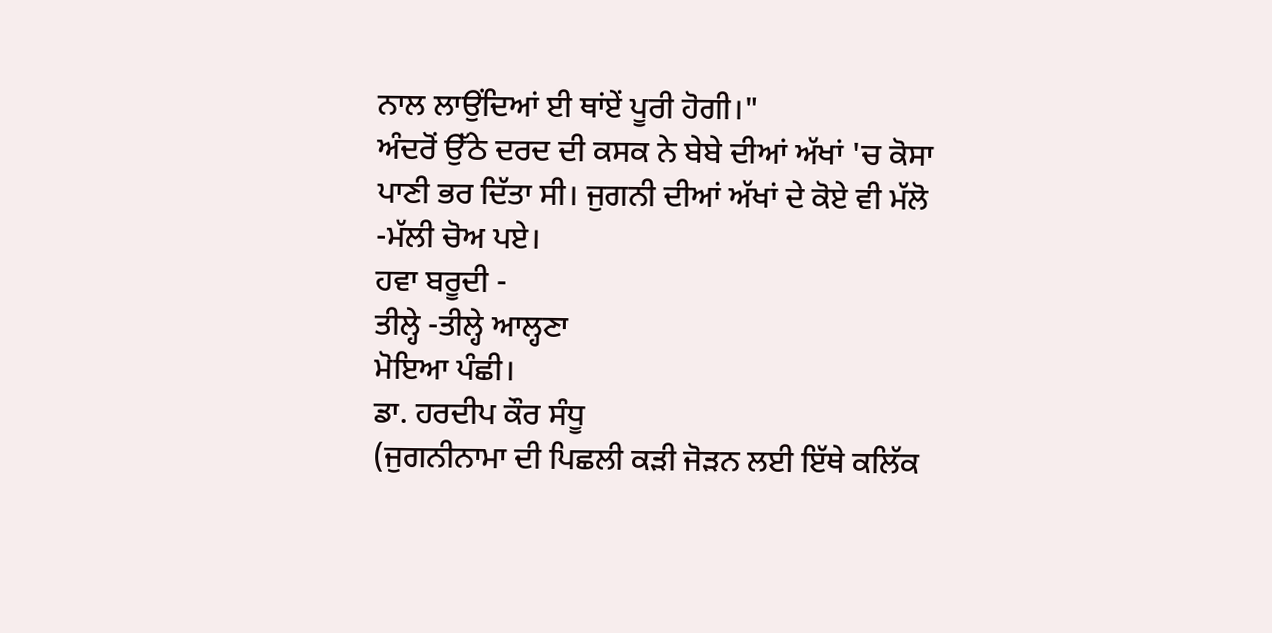ਨਾਲ ਲਾਉਂਦਿਆਂ ਈ ਥਾਂਏਂ ਪੂਰੀ ਹੋਗੀ।"
ਅੰਦਰੋਂ ਉੱਠੇ ਦਰਦ ਦੀ ਕਸਕ ਨੇ ਬੇਬੇ ਦੀਆਂ ਅੱਖਾਂ 'ਚ ਕੋਸਾ ਪਾਣੀ ਭਰ ਦਿੱਤਾ ਸੀ। ਜੁਗਨੀ ਦੀਆਂ ਅੱਖਾਂ ਦੇ ਕੋਏ ਵੀ ਮੱਲੋ -ਮੱਲੀ ਚੋਅ ਪਏ।
ਹਵਾ ਬਰੂਦੀ -
ਤੀਲ੍ਹੇ -ਤੀਲ੍ਹੇ ਆਲ੍ਹਣਾ
ਮੋਇਆ ਪੰਛੀ।
ਡਾ. ਹਰਦੀਪ ਕੌਰ ਸੰਧੂ
(ਜੁਗਨੀਨਾਮਾ ਦੀ ਪਿਛਲੀ ਕੜੀ ਜੋੜਨ ਲਈ ਇੱਥੇ ਕਲਿੱਕ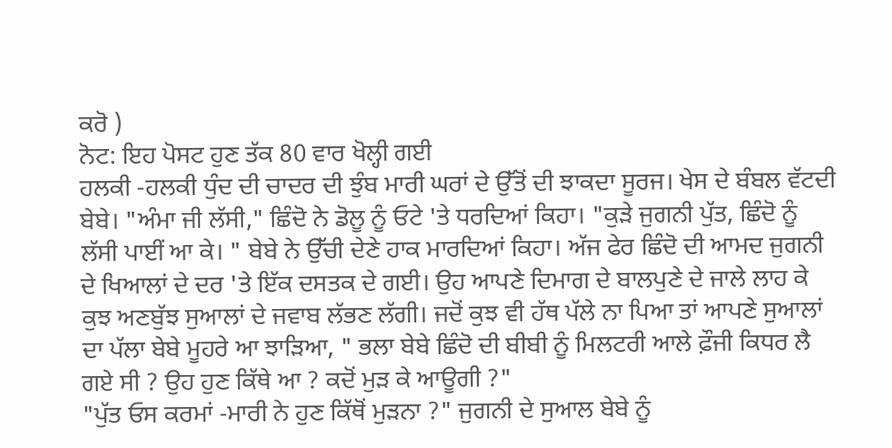ਕਰੋ )
ਨੋਟ: ਇਹ ਪੋਸਟ ਹੁਣ ਤੱਕ 80 ਵਾਰ ਖੋਲ੍ਹੀ ਗਈ
ਹਲਕੀ -ਹਲਕੀ ਧੁੰਦ ਦੀ ਚਾਦਰ ਦੀ ਝੁੰਬ ਮਾਰੀ ਘਰਾਂ ਦੇ ਉੱਤੋਂ ਦੀ ਝਾਕਦਾ ਸੂਰਜ। ਖੇਸ ਦੇ ਬੰਬਲ ਵੱਟਦੀ ਬੇਬੇ। "ਅੰਮਾ ਜੀ ਲੱਸੀ," ਛਿੰਦੋ ਨੇ ਡੋਲੂ ਨੂੰ ਓਟੇ 'ਤੇ ਧਰਦਿਆਂ ਕਿਹਾ। "ਕੁੜੇ ਜੁਗਨੀ ਪੁੱਤ, ਛਿੰਦੋ ਨੂੰ ਲੱਸੀ ਪਾਈਂ ਆ ਕੇ। " ਬੇਬੇ ਨੇ ਉੱਚੀ ਦੇਣੇ ਹਾਕ ਮਾਰਦਿਆਂ ਕਿਹਾ। ਅੱਜ ਫੇਰ ਛਿੰਦੋ ਦੀ ਆਮਦ ਜੁਗਨੀ ਦੇ ਖਿਆਲਾਂ ਦੇ ਦਰ 'ਤੇ ਇੱਕ ਦਸਤਕ ਦੇ ਗਈ। ਉਹ ਆਪਣੇ ਦਿਮਾਗ ਦੇ ਬਾਲਪੁਣੇ ਦੇ ਜਾਲੇ ਲਾਹ ਕੇ ਕੁਝ ਅਣਬੁੱਝ ਸੁਆਲਾਂ ਦੇ ਜਵਾਬ ਲੱਭਣ ਲੱਗੀ। ਜਦੋਂ ਕੁਝ ਵੀ ਹੱਥ ਪੱਲੇ ਨਾ ਪਿਆ ਤਾਂ ਆਪਣੇ ਸੁਆਲਾਂ ਦਾ ਪੱਲਾ ਬੇਬੇ ਮੂਹਰੇ ਆ ਝਾੜਿਆ, " ਭਲਾ ਬੇਬੇ ਛਿੰਦੋ ਦੀ ਬੀਬੀ ਨੂੰ ਮਿਲਟਰੀ ਆਲੇ ਫ਼ੌਜੀ ਕਿਧਰ ਲੈ ਗਏ ਸੀ ? ਉਹ ਹੁਣ ਕਿੱਥੇ ਆ ? ਕਦੋਂ ਮੁੜ ਕੇ ਆਊਗੀ ?"
"ਪੁੱਤ ਓਸ ਕਰਮਾਂ -ਮਾਰੀ ਨੇ ਹੁਣ ਕਿੱਥੋਂ ਮੁੜਨਾ ?" ਜੁਗਨੀ ਦੇ ਸੁਆਲ ਬੇਬੇ ਨੂੰ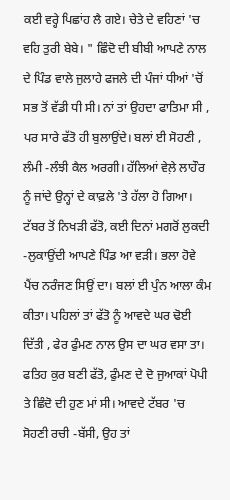ਕਈ ਵਰ੍ਹੇ ਪਿਛਾਂਹ ਲੈ ਗਏ। ਚੇਤੇ ਦੇ ਵਹਿਣਾਂ 'ਚ ਵਹਿ ਤੁਰੀ ਬੇਬੇ। " ਛਿੰਦੋ ਦੀ ਬੀਬੀ ਆਪਣੇ ਨਾਲ ਦੇ ਪਿੰਡ ਵਾਲੇ ਜੁਲਾਹੇ ਫਜਲੇ ਦੀ ਪੰਜਾਂ ਧੀਆਂ 'ਚੋਂ ਸਭ ਤੋਂ ਵੱਡੀ ਧੀ ਸੀ। ਨਾਂ ਤਾਂ ਉਹਦਾ ਫਾਤਿਮਾ ਸੀ , ਪਰ ਸਾਰੇ ਫੱਤੋ ਹੀ ਬੁਲਾਉਂਦੇ। ਬਲਾਂ ਈ ਸੋਹਣੀ , ਲੰਮੀ -ਲੰਝੀ ਕੈਲ ਅਰਗੀ। ਹੱਲਿਆਂ ਵੇਲ਼ੇ ਲਾਹੌਰ ਨੂੰ ਜਾਂਦੇ ਉਨ੍ਹਾਂ ਦੇ ਕਾਫ਼ਲੇ 'ਤੇ ਹੱਲਾ ਹੋ ਗਿਆ। ਟੱਬਰ ਤੋਂ ਨਿਖੜੀ ਫੱਤੋ, ਕਈ ਦਿਨਾਂ ਮਗਰੋਂ ਲੁਕਦੀ -ਲੁਕਾਉਂਦੀ ਆਪਣੇ ਪਿੰਡ ਆ ਵੜੀ। ਭਲਾ ਹੋਵੇ ਪੈਂਚ ਨਰੰਜਣ ਸਿਉਂ ਦਾ। ਬਲਾਂ ਈ ਪੁੰਨ ਆਲਾ ਕੰਮ ਕੀਤਾ। ਪਹਿਲਾਂ ਤਾਂ ਫੱਤੋ ਨੂੰ ਆਵਦੇ ਘਰ ਢੋਈ ਦਿੱਤੀ , ਫੇਰ ਫੁੰਮਣ ਨਾਲ ਉਸ ਦਾ ਘਰ ਵਸਾ ਤਾ। ਫਤਿਹ ਕੁਰ ਬਣੀ ਫੱਤੋ, ਫੁੰਮਣ ਦੇ ਦੋ ਜੁਆਕਾਂ ਪੋਪੀ ਤੇ ਛਿੰਦੋ ਦੀ ਹੁਣ ਮਾਂ ਸੀ। ਆਵਦੇ ਟੱਬਰ 'ਚ ਸੋਹਣੀ ਰਚੀ -ਬੱਸੀ, ਉਹ ਤਾਂ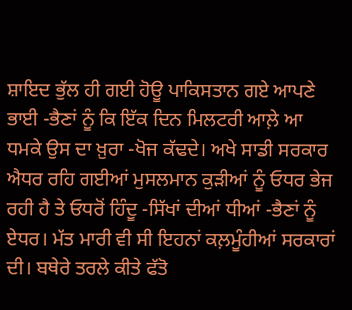ਸ਼ਾਇਦ ਭੁੱਲ ਹੀ ਗਈ ਹੋਊ ਪਾਕਿਸਤਾਨ ਗਏ ਆਪਣੇ ਭਾਈ -ਭੈਣਾਂ ਨੂੰ ਕਿ ਇੱਕ ਦਿਨ ਮਿਲਟਰੀ ਆਲ਼ੇ ਆ ਧਮਕੇ ਉਸ ਦਾ ਖ਼ੁਰਾ -ਖੋਜ ਕੱਢਦੇ। ਅਖੇ ਸਾਡੀ ਸਰਕਾਰ ਐਧਰ ਰਹਿ ਗਈਆਂ ਮੁਸਲਮਾਨ ਕੁੜੀਆਂ ਨੂੰ ਓਧਰ ਭੇਜ ਰਹੀ ਹੈ ਤੇ ਓਧਰੋਂ ਹਿੰਦੂ -ਸਿੱਖਾਂ ਦੀਆਂ ਧੀਆਂ -ਭੈਣਾਂ ਨੂੰ ਏਧਰ। ਮੱਤ ਮਾਰੀ ਵੀ ਸੀ ਇਹਨਾਂ ਕਲ਼ਮੂੰਹੀਆਂ ਸਰਕਾਰਾਂ ਦੀ। ਬਥੇਰੇ ਤਰਲੇ ਕੀਤੇ ਫੱਤੋ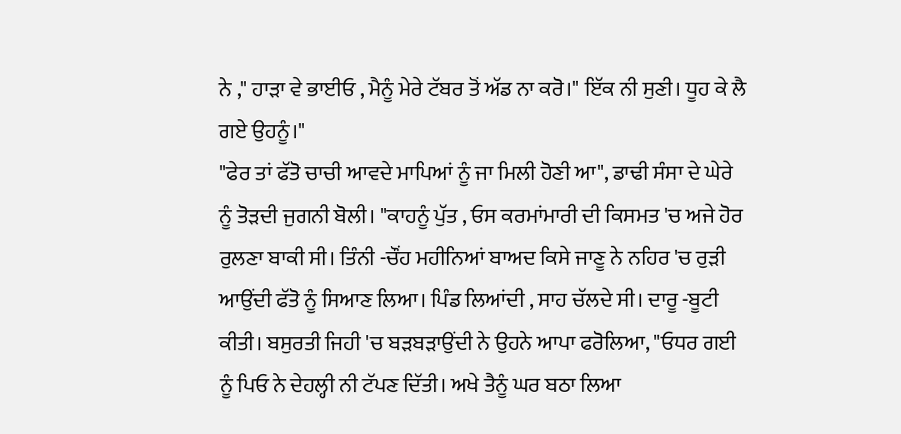ਨੇ ," ਹਾੜਾ ਵੇ ਭਾਈਓ , ਮੈਨੂੰ ਮੇਰੇ ਟੱਬਰ ਤੋਂ ਅੱਡ ਨਾ ਕਰੋ।" ਇੱਕ ਨੀ ਸੁਣੀ। ਧੂਹ ਕੇ ਲੈ ਗਏ ਉਹਨੂੰ।"
"ਫੇਰ ਤਾਂ ਫੱਤੋ ਚਾਚੀ ਆਵਦੇ ਮਾਪਿਆਂ ਨੂੰ ਜਾ ਮਿਲੀ ਹੋਣੀ ਆ", ਡਾਢੀ ਸੰਸਾ ਦੇ ਘੇਰੇ ਨੂੰ ਤੋੜਦੀ ਜੁਗਨੀ ਬੋਲੀ। "ਕਾਹਨੂੰ ਪੁੱਤ , ਓਸ ਕਰਮਾਂਮਾਰੀ ਦੀ ਕਿਸਮਤ 'ਚ ਅਜੇ ਹੋਰ ਰੁਲਣਾ ਬਾਕੀ ਸੀ। ਤਿੰਨੀ -ਚੌਂਹ ਮਹੀਨਿਆਂ ਬਾਅਦ ਕਿਸੇ ਜਾਣੂ ਨੇ ਨਹਿਰ 'ਚ ਰੁੜੀ ਆਉਂਦੀ ਫੱਤੋ ਨੂੰ ਸਿਆਣ ਲਿਆ। ਪਿੰਡ ਲਿਆਂਦੀ , ਸਾਹ ਚੱਲਦੇ ਸੀ। ਦਾਰੂ -ਬੂਟੀ ਕੀਤੀ। ਬਸੁਰਤੀ ਜਿਹੀ 'ਚ ਬੜਬੜਾਉਂਦੀ ਨੇ ਉਹਨੇ ਆਪਾ ਫਰੋਲਿਆ, "ਓਧਰ ਗਈ ਨੂੰ ਪਿਓ ਨੇ ਦੇਹਲ੍ਹੀ ਨੀ ਟੱਪਣ ਦਿੱਤੀ। ਅਖੇ ਤੈਨੂੰ ਘਰ ਬਠਾ ਲਿਆ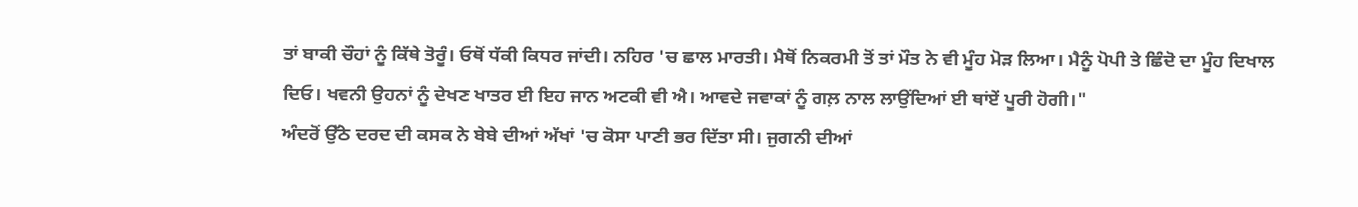ਤਾਂ ਬਾਕੀ ਚੌਹਾਂ ਨੂੰ ਕਿੱਥੇ ਤੋਰੂੰ। ਓਥੋਂ ਧੱਕੀ ਕਿਧਰ ਜਾਂਦੀ। ਨਹਿਰ 'ਚ ਛਾਲ ਮਾਰਤੀ। ਮੈਥੋਂ ਨਿਕਰਮੀ ਤੋਂ ਤਾਂ ਮੌਤ ਨੇ ਵੀ ਮੂੰਹ ਮੋੜ ਲਿਆ। ਮੈਨੂੰ ਪੋਪੀ ਤੇ ਛਿੰਦੋ ਦਾ ਮੂੰਹ ਦਿਖਾਲ ਦਿਓ। ਖਵਨੀ ਉਹਨਾਂ ਨੂੰ ਦੇਖਣ ਖਾਤਰ ਈ ਇਹ ਜਾਨ ਅਟਕੀ ਵੀ ਐ। ਆਵਦੇ ਜਵਾਕਾਂ ਨੂੰ ਗਲ਼ ਨਾਲ ਲਾਉਂਦਿਆਂ ਈ ਥਾਂਏਂ ਪੂਰੀ ਹੋਗੀ।"
ਅੰਦਰੋਂ ਉੱਠੇ ਦਰਦ ਦੀ ਕਸਕ ਨੇ ਬੇਬੇ ਦੀਆਂ ਅੱਖਾਂ 'ਚ ਕੋਸਾ ਪਾਣੀ ਭਰ ਦਿੱਤਾ ਸੀ। ਜੁਗਨੀ ਦੀਆਂ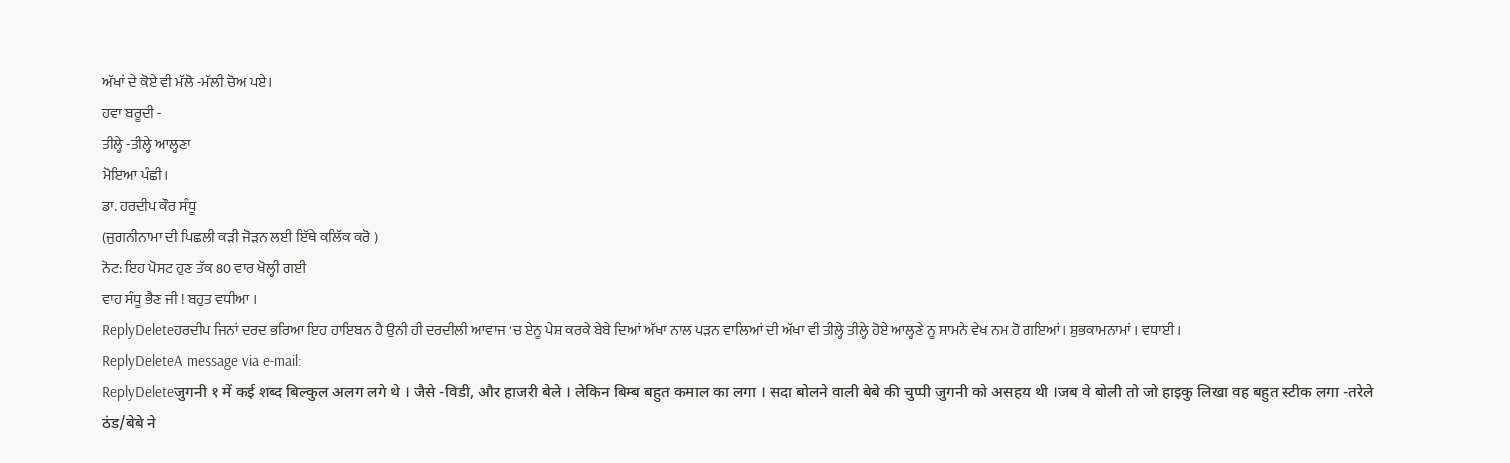ਅੱਖਾਂ ਦੇ ਕੋਏ ਵੀ ਮੱਲੋ -ਮੱਲੀ ਚੋਅ ਪਏ।
ਹਵਾ ਬਰੂਦੀ -
ਤੀਲ੍ਹੇ -ਤੀਲ੍ਹੇ ਆਲ੍ਹਣਾ
ਮੋਇਆ ਪੰਛੀ।
ਡਾ. ਹਰਦੀਪ ਕੌਰ ਸੰਧੂ
(ਜੁਗਨੀਨਾਮਾ ਦੀ ਪਿਛਲੀ ਕੜੀ ਜੋੜਨ ਲਈ ਇੱਥੇ ਕਲਿੱਕ ਕਰੋ )
ਨੋਟ: ਇਹ ਪੋਸਟ ਹੁਣ ਤੱਕ 80 ਵਾਰ ਖੋਲ੍ਹੀ ਗਈ
ਵਾਹ ਸੰਧੂ ਭੈਣ ਜੀ ! ਬਹੁਤ ਵਧੀਆ ।
ReplyDeleteਹਰਦੀਪ ਜਿਨਾਂ ਦਰਦ ਭਰਿਆ ਇਹ ਹਾਇਬਨ ਹੈ ਉਨੀ ਹੀ ਦਰਦੀਲੀ ਆਵਾਜ 'ਚ ਏਨੂ ਪੇਸ਼ ਕਰਕੇ ਬੇਬੇ ਦਿਆਂ ਅੱਖਾ ਨਾਲ ਪੜਨ ਵਾਲਿਆਂ ਦੀ ਅੱਖਾ ਵੀ ਤੀਲ੍ਹੇ ਤੀਲ੍ਹੇ ਹੋਏ ਆਲ੍ਹਣੇ ਨੂ ਸਾਮਨੇ ਵੇਖ ਨਮ ਹੋ ਗਇਆਂ। ਸ਼ੁਭਕਾਮਨਾਮਾਂ । ਵਧਾਈ ।
ReplyDeleteA message via e-mail:
ReplyDeleteजुगनी १ में कई शब्द बिल्कुल अलग लगे थे । जैसे -विडी, और हाजरी बेले । लेकिन बिम्ब बहुत कमाल का लगा । सदा बोलने वाली बेबे की चुप्पी जुगनी को असहय थी ।जब वे बोली तो जो हाइकु लिखा वह बहुत स्टीक लगा -तरेले ठंड/बेबे ने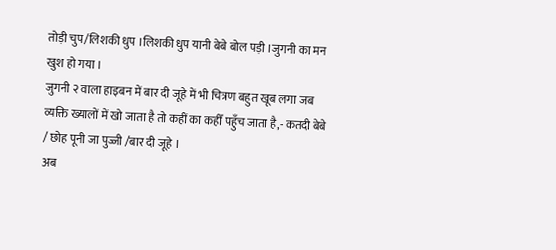तोड़ी चुप/लिशकी धुप ।लिशकी धुप यानी बेबे बोल पड़ी ।जुगनी का मन खुश हो गया ।
जुगनी २ वाला हाइबन में बार दी जूहे में भी चित्रण बहुत खूब लगा जब व्यक्ति ख्यालों में खो जाता है तो कहीं का कहीँ पहुँच जाता है,- कतदी बेबे / छोह पूनी जा पुज्जी /बार दी जूहे ।
अब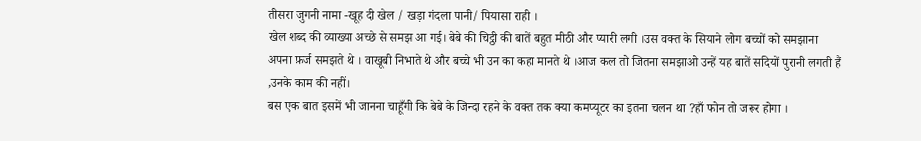तीसरा जुगनी नामा -खूह दी खेल / खड़ा गंदला पानी/ पियासा राही ।
खेल शब्द की व्याख्या अच्छे से समझ आ गई। बेबे की चिट्ठी की बातें बहुत मीठी और प्यारी लगी ।उस वक्त के सियाने लोग बच्चों को समझाना अपना फ़र्ज समझते थे । वाखूबी निभाते थे और बच्चे भी उन का कहा मानते थे ।आज कल तो जितना समझाओ उन्हें यह बातें सदियों पुरानी लगती हैं ,उनके काम की नहीं।
बस एक बात इसमें भी जानना चाहूँगी कि बेबे के जिन्दा रहने के वक्त तक क्या कमप्यूटर का इतना चलन था ?हाँ फोन तो जरूर होगा ।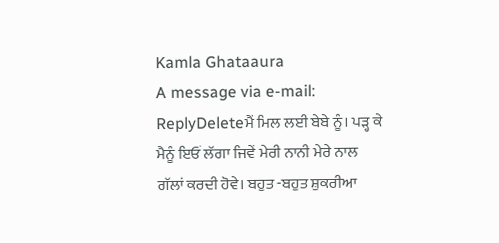Kamla Ghataaura
A message via e-mail:
ReplyDeleteਮੈਂ ਮਿਲ ਲਈ ਬੇਬੇ ਨੂੰ। ਪੜ੍ਹ ਕੇ ਮੈਨੂੰ ਇਓਂ ਲੱਗਾ ਜਿਵੇਂ ਮੇਰੀ ਨਾਨੀ ਮੇਰੇ ਨਾਲ ਗੱਲਾਂ ਕਰਦੀ ਹੋਵੇ। ਬਹੁਤ -ਬਹੁਤ ਸ਼ੁਕਰੀਆ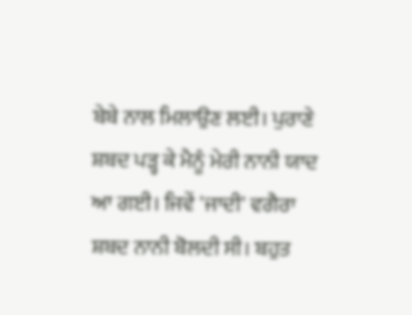ਬੇਬੇ ਨਾਲ ਮਿਲਾਉਣ ਲਈ। ਪੁਰਾਣੇ ਸ਼ਬਦ ਪੜ੍ਹ ਕੇ ਮੈਨੂੰ ਮੇਰੀ ਨਾਨੀ ਯਾਦ ਆ ਗਈ। ਜਿਵੇਂ 'ਜਾਦੀ' ਵਗੈਰਾ ਸ਼ਬਦ ਨਾਨੀ ਬੋਲਦੀ ਸੀ। ਬਹੁਤ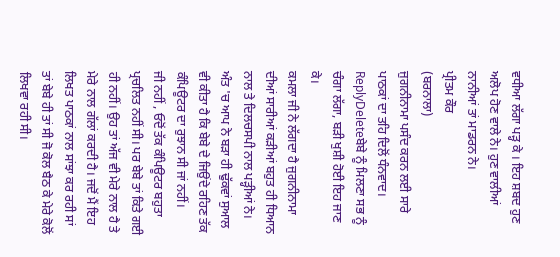ਵਧੀਆ ਲੱਗਾ ਪੜ੍ਹ ਕੇ । ਇਹ ਸ਼ਬਦ ਹੁਣ ਅਲੋਪ ਹੋਣ ਵਾਲੇ ਨੇ। ਹੁਣ ਵਾਲੀਆਂ ਨਾਨੀਆਂ ਤਾਂ ਮਾਡਰਨ ਨੇ।
ਪ੍ਰੀਤਮ ਕੌਰ
(ਬਰਨਾਲਾ)
ਜੁਗਨੀਨਾਮਾ ਪਸੰਦ ਕਰਨ ਲਈ ਸਾਰੇ ਪਾਠਕਾਂ ਦਾ ਤਹਿ ਦਿਲੋਂ ਧੰਨਵਾਦ।
ReplyDeleteਬੇਬੇ ਨੂੰ ਮਿਲਣਾ ਸਭ ਨੂੰ ਚੰਗਾ ਲੱਗਾ, ਬੜੀ ਖੁਸ਼ੀ ਹੋਈ ਇਹ ਜਾਣ ਕੇ।
ਕਮਲਾ ਜੀ ਨੇ ਲੱਗਦਾ ਹੈ ਜੁਗਨੀਨਾਮਾ ਦੀਆਂ ਸਾਰੀਆਂ ਕੜੀਆਂ ਬਹੁਤ ਹੀ ਧਿਆਨ ਨਾਲ ਤੇ ਦਿਲਚਸਪੀ ਨਾਲ ਪੜ੍ਹੀਆਂ ਨੇ।
ਅੰਤ 'ਚ ਆਪ ਨੇ ਬੜਾ ਹੀ ਢੁੱਕਵਾਂ ਸੁਆਲ ਵੀ ਕੀਤਾ ਹੈ ਕਿ ਬੇਬੇ ਦੇ ਜਿਉਂਦੇ ਰਹਿਣ ਤੱਕ ਕੰਪਿਊਟਰ ਦਾ ਰੁਝਾਨ ਸੀ ਜਾਂ ਨਹੀਂ।
ਜੀ ਨਹੀਂ , ਓਦੋਂ ਤੱਕ ਕੰਪਿਊਟਰ ਬਹੁਤਾ ਪ੍ਰਚਲਿਤ ਨਹੀਂ ਸੀ। ਪਰ ਬੇਬੇ ਤਾਂ ਕਿਤੇ ਗਈ ਹੀ ਨਹੀਂ। ਉਹ ਤਾਂ ਅੱਜ ਵੀ ਮੇਰੇ ਨਾਲ ਹੈ ਤੇ ਮੇਰੇ ਨਾਲ ਗੱਲਾਂ ਕਰਦੀ ਹੈ। ਜਦੋਂ ਮੈਂ ਇਹ ਲਿਖਤ ਪਾਠਕਾਂ ਨਾਲ ਸਾਂਝਾ ਕਰ ਰਹੀ ਸਾਂ ਤਾਂ ਬੇਬੇ ਹੀ ਤਾਂ ਸੀ ਜੋ ਕੋਲ ਬੈਠ ਕੇ ਮੇਰੇ ਕੋਲੋਂ ਲਿਖਵਾ ਰਹੀ ਸੀ।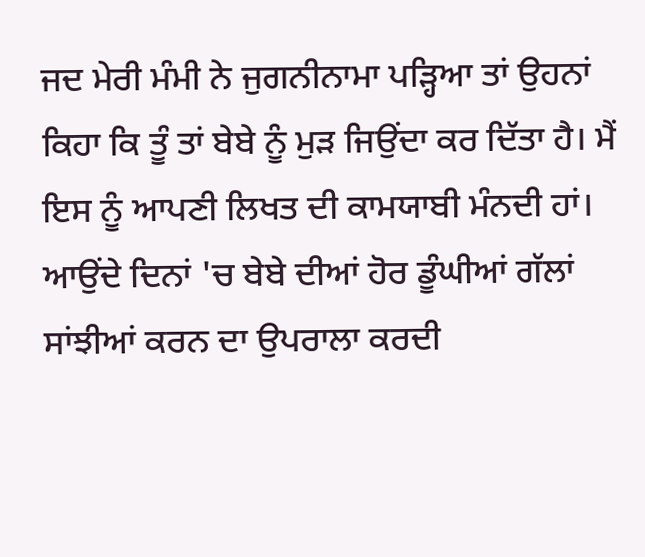ਜਦ ਮੇਰੀ ਮੰਮੀ ਨੇ ਜੁਗਨੀਨਾਮਾ ਪੜ੍ਹਿਆ ਤਾਂ ਉਹਨਾਂ ਕਿਹਾ ਕਿ ਤੂੰ ਤਾਂ ਬੇਬੇ ਨੂੰ ਮੁੜ ਜਿਉਂਦਾ ਕਰ ਦਿੱਤਾ ਹੈ। ਮੈਂ ਇਸ ਨੂੰ ਆਪਣੀ ਲਿਖਤ ਦੀ ਕਾਮਯਾਬੀ ਮੰਨਦੀ ਹਾਂ। ਆਉਂਦੇ ਦਿਨਾਂ 'ਚ ਬੇਬੇ ਦੀਆਂ ਹੋਰ ਡੂੰਘੀਆਂ ਗੱਲਾਂ ਸਾਂਝੀਆਂ ਕਰਨ ਦਾ ਉਪਰਾਲਾ ਕਰਦੀ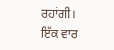ਰਹਾਂਗੀ।
ਇੱਕ ਵਾਰ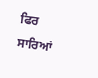ਫਿਰ ਸਾਰਿਆਂ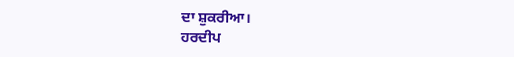ਦਾ ਸ਼ੁਕਰੀਆ।
ਹਰਦੀਪ